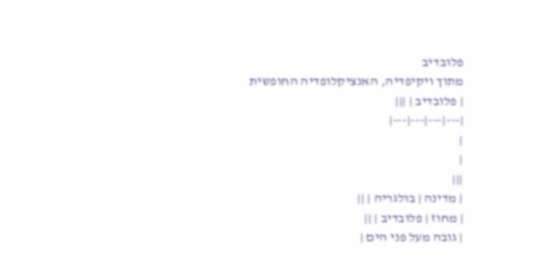פלובדיב
מתוך ויקיפדיה, האנציקלופדיה החופשית
| פלובדיב | |||
|---|---|---|---|
|
|
|||
| מדינה | בולגריה | ||
| מחוז | פלובדיב | ||
| גובה מעל פני הים |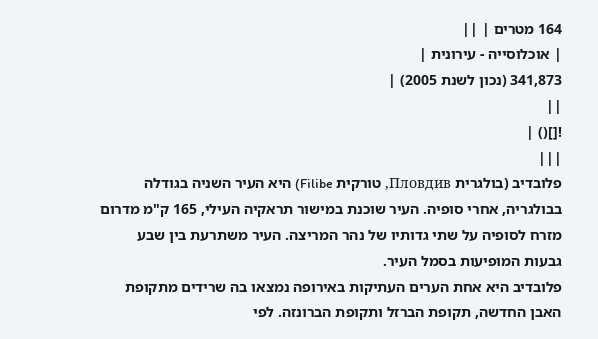164 מטרים | ||
| אוכלוסייה - עירונית |
341,873 (נכון לשנת 2005) |
||
![]() |
|||
פלובדיב (בולגרית Пловдив, טורקית Filibe) היא העיר השניה בגודלה בבולגריה, אחרי סופיה. העיר שוכנת במישור תראקיה העילי, 165 ק"מ מדרום מזרח לסופיה על שתי גדותיו של נהר המריצה. העיר משתרעת בין שבע גבעות המופיעות בסמל העיר.
פלובדיב היא אחת הערים העתיקות באירופה נמצאו בה שרידים מתקופת האבן החדשה, תקופת הברזל ותקופת הברונזה. לפי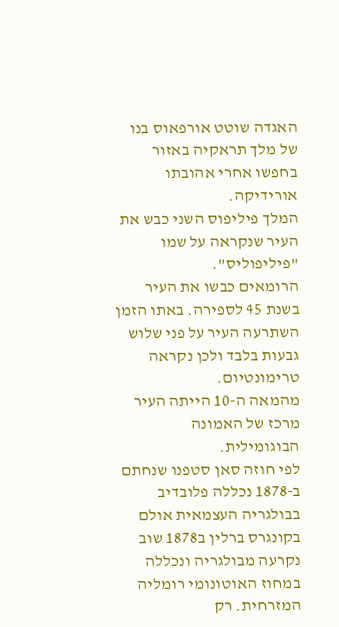האגדה שוטט אורפאוס בנו של מלך תראקיה באזור בחפשו אחרי אהובתו אורידיקה.
המלך פיליפוס השני כבש את העיר שנקראה על שמו "פיליפוליס".
הרומאים כבשו את העיר בשנת 45 לספירה. באתו הזמן השתרעה העיר על פני שלוש גבעות בלבד ולכן נקראה טרימונטיום.
מהמאה ה-10 הייתה העיר מרכז של האמונה הבוגומילית.
לפי חוזה סאן סטפנו שנחתם ב-1878 נכללה פלובדיב בבולגריה העצמאית אולם בקונגרס ברלין ב1878 שוב נקרעה מבולגריה ונכללה במחוז האוטונומי רומליה המזרחית. רק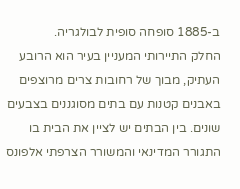ב-1885 סופחה סופית לבולגריה.
החלק התיירותי המעניין בעיר הוא הרובע העתיק, מבוך של רחובות צרים מרוצפים באבנים קטנות עם בתים מסוגננים בצבעים שונים. בין הבתים יש לציין את הבית בו התגורר המדינאי והמשורר הצרפתי אלפונס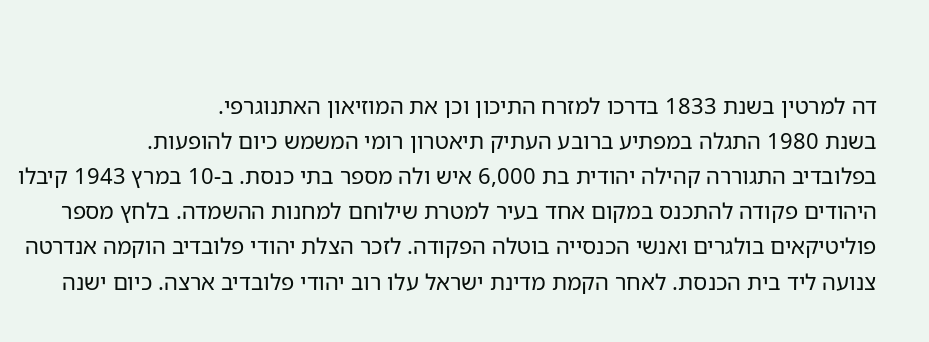דה למרטין בשנת 1833 בדרכו למזרח התיכון וכן את המוזיאון האתנוגרפי.
בשנת 1980 התגלה במפתיע ברובע העתיק תיאטרון רומי המשמש כיום להופעות.
בפלובדיב התגוררה קהילה יהודית בת 6,000 איש ולה מספר בתי כנסת. ב-10 במרץ 1943 קיבלו היהודים פקודה להתכנס במקום אחד בעיר למטרת שילוחם למחנות ההשמדה. בלחץ מספר פוליטיקאים בולגרים ואנשי הכנסייה בוטלה הפקודה. לזכר הצלת יהודי פלובדיב הוקמה אנדרטה צנועה ליד בית הכנסת. לאחר הקמת מדינת ישראל עלו רוב יהודי פלובדיב ארצה. כיום ישנה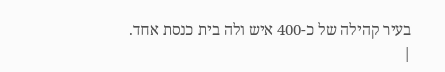בעיר קהילה של כ-400 איש ולה בית כנסת אחד.
|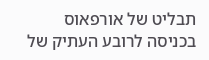תבליט של אורפאוס בכניסה לרובע העתיק של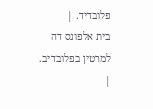פלובדיד. |
בית אלפונס דה למרטין בפלובדיב. |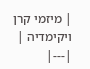| מיזמי קרן ויקימדיה |
|---|